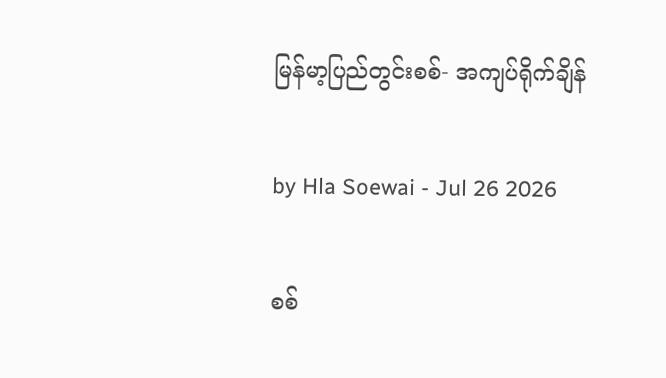မြန်မာ့ပြည်တွင်းစစ်- အကျပ်ရိုက်ချိန်

by Hla Soewai - Jul 26 2026

စစ်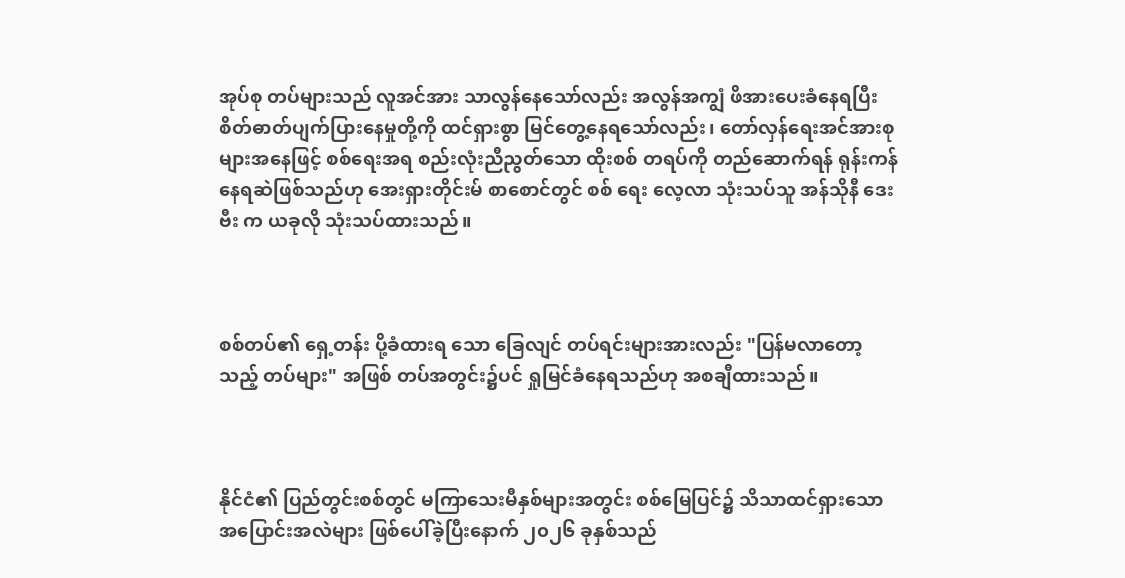အုပ်စု တပ်များသည် လူအင်အား သာလွန်နေသော်လည်း အလွန်အကျွံ ဖိအားပေးခံနေရပြီး စိတ်ဓာတ်ပျက်ပြားနေမှုတို့ကို ထင်ရှားစွာ မြင်တွေ့နေရသော်လည်း၊ တော်လှန်ရေးအင်အားစုများအနေဖြင့် စစ်ရေးအရ စည်းလုံးညီညွတ်သော ထိုးစစ် တရပ်ကို တည်ဆောက်ရန် ရုန်းကန်နေရဆဲဖြစ်သည်ဟု အေးရှားတိုင်းမ် စာစောင်တွင် စစ် ရေး လေ့လာ သုံးသပ်သူ အန်သိုနီ ဒေးဗီး က ယခုလို သုံးသပ်ထားသည်။



စစ်တပ်၏ ရှေ့တန်း ပို့ခံထားရ‌ သော ခြေလျင် တပ်ရင်းများအားလည်း "ပြန်မလာတော့သည့် တပ်များ" အဖြစ် တပ်အတွင်း၌ပင် ရှုမြင်ခံနေရသည်ဟု အစချီထားသည်။



နိုင်ငံ၏ ပြည်တွင်းစစ်တွင် မကြာသေးမီနှစ်များအတွင်း စစ်မြေပြင်၌ သိသာထင်ရှားသော အပြောင်းအလဲများ ဖြစ်ပေါ်ခဲ့ပြီးနောက် ၂၀၂၆ ခုနှစ်သည်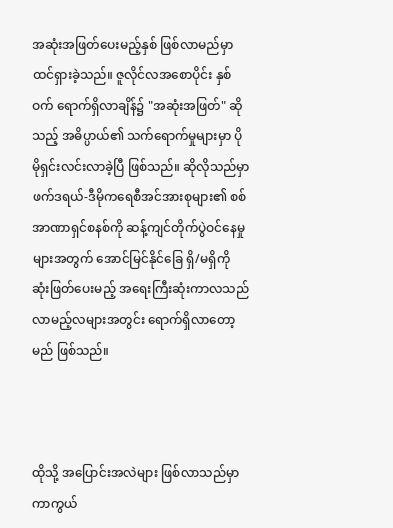အဆုံးအဖြတ်ပေးမည့်နှစ် ဖြစ်လာမည်မှာ ထင်ရှားခဲ့သည်။ ဇူလိုင်လအစောပိုင်း နှစ်ဝက် ရောက်ရှိလာချိန်၌ "အဆုံးအဖြတ်" ဆိုသည့် အဓိပ္ပာယ်၏ သက်ရောက်မှုများမှာ ပိုမိုရှင်းလင်းလာခဲ့ပြီ ဖြစ်သည်။ ဆိုလိုသည်မှာ ဖက်ဒရယ်-ဒီမိုကရေစီအင်အားစုများ၏ စစ်အာဏာရှင်စနစ်ကို ဆန့်ကျင်တိုက်ပွဲဝင်နေမှုများအတွက် အောင်မြင်နိုင်ခြေ ရှိ/မရှိကို ဆုံးဖြတ်ပေးမည့် အရေးကြီးဆုံးကာလသည် လာမည့်လများအတွင်း ရောက်ရှိလာတော့မည် ဖြစ်သည်။



ထိုသို့ အပြောင်းအလဲများ ဖြစ်လာသည်မှာ ကာကွယ်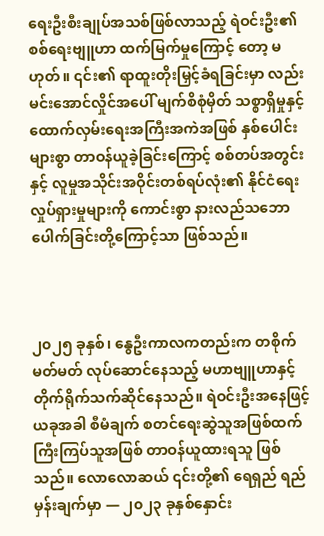ရေးဦးစီးချုပ်အသစ်ဖြစ်လာသည့် ရဲဝင်းဦး၏ စစ်ရေးဗျူဟာ ထက်မြက်မှုကြောင့် တော့ မဟုတ်။ ၎င်း၏ ရာထူးတိုးမြှင့်ခံရခြင်းမှာ လည်း မင်းအောင်လှိုင်အပေါ် မျက်စိစုံမှိတ် သစ္စာရှိမှုနှင့် ထောက်လှမ်းရေးအကြီးအကဲအဖြစ် နှစ်ပေါင်းများစွာ တာဝန်ယူခဲ့ခြင်းကြောင့် စစ်တပ်အတွင်းနှင့် လူမှုအသိုင်းအဝိုင်းတစ်ရပ်လုံး၏ နိုင်ငံရေး လှုပ်ရှားမှုများကို ကောင်းစွာ နားလည်သဘောပေါက်ခြင်းတို့ကြောင့်သာ ဖြစ်သည်။



၂၀၂၅ ခုနှစ်၊ နွေဦးကာလကတည်းက တစိုက်မတ်မတ် လုပ်ဆောင်နေသည့် မဟာဗျူဟာနှင့် တိုက်ရိုက်သက်ဆိုင်နေသည်။ ရဲဝင်းဦးအနေဖြင့် ယခုအခါ စီမံချက် စတင်ရေးဆွဲသူအဖြစ်ထက် ကြီးကြပ်သူအဖြစ် တာဝန်ယူထားရသူ ဖြစ်သည်။ လောလောဆယ် ၎င်းတို့၏ ရေရှည် ရည်မှန်းချက်မှာ — ၂၀၂၃ ခုနှစ်နှောင်း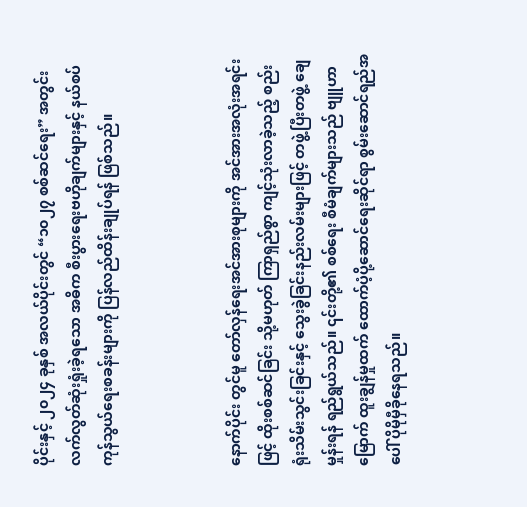ပိုင်းနှင့် ၂၀၂၄ ခုနှစ် အလယ်ပိုင်းတွင် “၁၀၂၇ စစ်ဆင်ရေး” အတွင်း လက်လွတ်ဆုံးရှုံးခဲ့ရသော အဓိက စီးပွားရေးဗဟိုချက်များနှင့် နယ်စပ်ကုန်သွယ်ရေးစခန်းများကို ပြန်လည်ထိန်းချုပ်ရန် ဖြစ်သည်။



နောက်ပိုင်း တွင်မူ တော်လှန်ရေးအင်အားစုများကို အင်အားအလုံးအရင်းဖြင့် ထိုးစစ်ဆင်ခြင်း သို့မဟုတ် ကြာရှည်စွာ ကျင့်သုံးလာခဲ့သည့် စည်းရုံးသိမ်းသွင်းခြင်းနှင့် သွေးခွဲခြင်းနည်းလမ်းများဖြင့် တဖွဲ့ပြီးတဖွဲ့ ချေမှုန်းရန် ရည်ရွယ်သည်။ ၎င်းတို့၏ စစ်ရေး စီမံချက်များသည် ဗျူဟာမြောက် ထူးချွန်မှုထက် ထောက်ပံ့ပို့ဆောင်ရေးဆိုင်ရာ စွမ်းဆောင်ရည်အပေါ် ပိုမိုမှီခိုနေရသည်။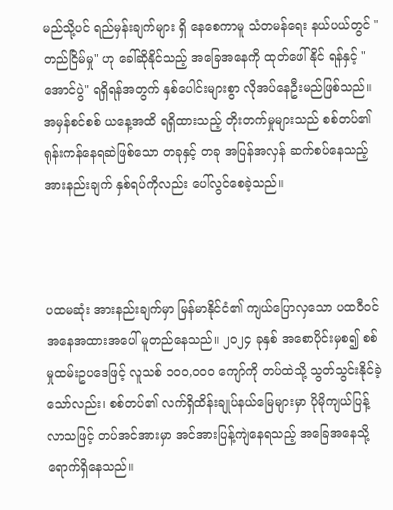မည်သို့ပင် ရည်မှန်းချက်များ ရှိ‌ နေစေကာမူ သံတမန်ရေး နယ်ပယ်တွင် "တည်ငြိမ်မှု" ဟု ခေါ်ဆိုနိုင်သည့် အခြေအနေကို ထုတ်ဖေါ် နိုင် ရန်နှင့် "အောင်ပွဲ" ရရှိရန်အတွက် နှစ်ပေါင်းများစွာ လိုအပ်နေဦးမည်ဖြစ်သည်။ အမှန်စင်စစ် ယနေ့အထိ ရရှိထားသည့် တိုးတက်မှုများသည် စစ်တပ်၏ ရုန်းကန်နေရဆဲဖြစ်သော တခုနှင့် တခု အပြန်အလှန် ဆက်စပ်နေသည့် အားနည်းချက် နှစ်ရပ်ကိုလည်း ပေါ်လွင်စေခဲ့သည်။



ပထမဆုံး အားနည်းချက်မှာ မြန်မာနိုင်ငံ၏ ကျယ်ပြောလှသော ပထဝီဝင်အနေအထားအပေါ် မူတည်နေသည်။ ၂၀၂၄ ခုနှစ် အစောပိုင်းမှစ၍ စစ်မှုထမ်းဥပဒေဖြင့် လူသစ် ၁၀၀,၀၀၀ ကျော်ကို တပ်ထဲသို့ သွတ်သွင်းနိုင်ခဲ့သော်လည်း၊ စစ်တပ်၏ လက်ရှိထိန်းချုပ်နယ်မြေများမှာ ပိုမိုကျယ်ပြန့်လာသဖြင့် တပ်အင်အားမှာ အင်အားပြန့်ကျဲနေရသည့် အခြေအနေသို့ ရောက်ရှိနေသည်။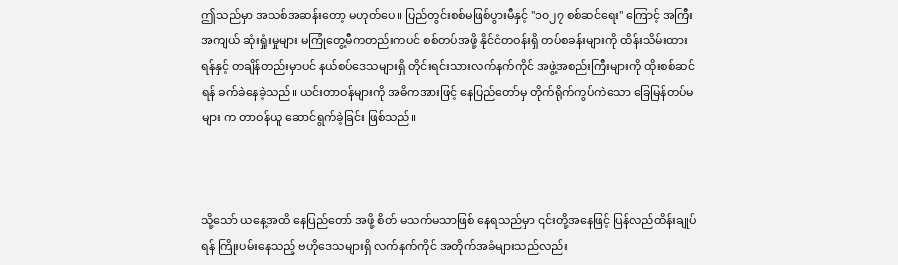ဤသည်မှာ အသစ်အဆန်းတော့ မဟုတ်ပေ။ ပြည်တွင်းစစ်မဖြစ်ပွားမီနှင့် "၁၀၂၇ စစ်ဆင်ရေး" ကြောင့် အကြီးအကျယ် ဆုံးရှုံးမှုများ မကြုံတွေ့မီကတည်းကပင် စစ်တပ်အဖို့ နိုင်ငံတဝန်းရှိ တပ်စခန်းများကို ထိန်းသိမ်းထားရန်နှင့် တချိန်တည်းမှာပင် နယ်စပ်ဒေသများရှိ တိုင်းရင်းသားလက်နက်ကိုင် အဖွဲ့အစည်းကြီးများကို ထိုးစစ်ဆင်ရန် ခက်ခဲနေခဲ့သည်။ ယင်းတာဝန်များကို အဓိကအားဖြင့် နေပြည်တော်မှ တိုက်ရိုက်ကွပ်ကဲသော ခြေမြန်တပ်မများ က တာဝန်ယူ ဆောင်ရွက်ခဲ့ခြင်း ဖြစ်သည်။



သို့သော် ယနေ့အထိ နေပြည်တော် အဖို့ စိတ် မသက်မသာဖြစ် နေရသည်မှာ ၎င်းတို့အနေဖြင့် ပြန်လည်ထိန်းချုပ်ရန် ကြိုးပမ်းနေသည့် ဗဟိုဒေသများရှိ လက်နက်ကိုင် အတိုက်အခံများသည်လည်း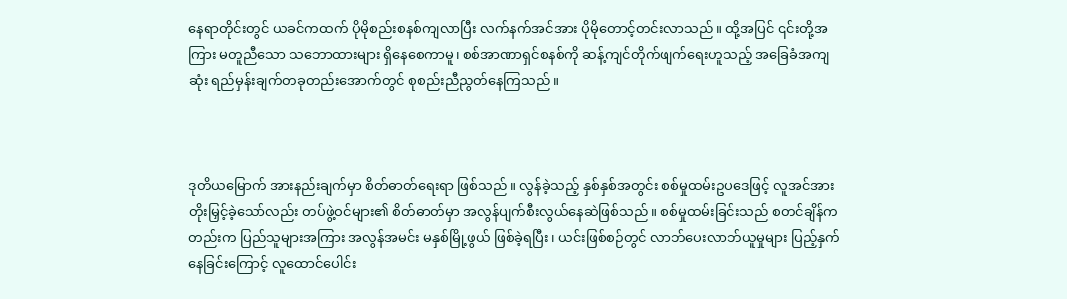နေရာတိုင်းတွင် ယခင်ကထက် ပိုမိုစည်းစနစ်ကျလာပြီး လက်နက်အင်အား ပိုမိုတောင့်တင်းလာသည်။ ထို့အပြင် ၎င်းတို့အကြား မတူညီသော သဘောထားများ ရှိနေစေကာမူ၊ စစ်အာဏာရှင်စနစ်ကို ဆန့်ကျင်တိုက်ဖျက်ရေးဟူသည့် အခြေခံအကျဆုံး ရည်မှန်းချက်တခုတည်းအောက်တွင် စုစည်းညီညွတ်နေကြသည်။



ဒုတိယမြောက် အားနည်းချက်မှာ စိတ်ဓာတ်ရေးရာ ဖြစ်သည်။ လွန်ခဲ့သည့် နှစ်နှစ်အတွင်း စစ်မှုထမ်းဥပဒေဖြင့် လူအင်အား တိုးမြှင့်ခဲ့သော်လည်း တပ်ဖွဲ့ဝင်များ၏ စိတ်ဓာတ်မှာ အလွန်ပျက်စီးလွယ်နေဆဲဖြစ်သည်။ စစ်မှုထမ်းခြင်းသည် စတင်ချိန်ကတည်းက ပြည်သူများအကြား အလွန်အမင်း မနှစ်မြို့ဖွယ် ဖြစ်ခဲ့ရပြီး၊ ယင်းဖြစ်စဉ်တွင် လာဘ်ပေးလာဘ်ယူမှုများ ပြည့်နှက်နေခြင်းကြောင့် လူထောင်ပေါင်း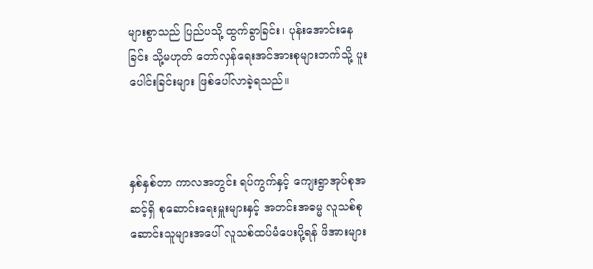များစွာသည် ပြည်ပသို့ ထွက်ခွာခြင်း၊ ပုန်းအောင်းနေခြင်း သို့မဟုတ် တော်လှန်ရေးအင်အားစုများဘက်သို့ ပူးပေါင်းခြင်းများ ဖြစ်ပေါ်လာခဲ့ရသည်။



နှစ်နှစ်တာ ကာလအတွင်း ရပ်ကွက်နှင့် ကျေးရွာအုပ်စုအဆင့်ရှိ စုဆောင်းရေးမှူးများနှင့် အတင်းအဓမ္မ လူသစ်စုဆောင်းသူများအပေါ် လူသစ်ထပ်မံပေးပို့ရန် ဖိအားများ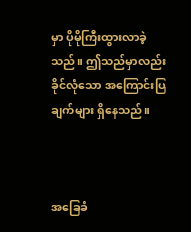မှာ ပိုမိုကြီးထွားလာခဲ့သည်။ ဤသည်မှာလည်း ခိုင်လုံသော အကြောင်းပြချက်များ ရှိနေသည်။



အခြေခံ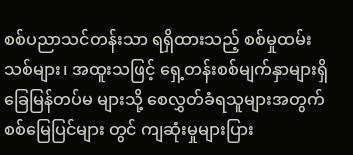စစ်ပညာသင်တန်းသာ ရရှိထားသည့် စစ်မှုထမ်းသစ်များ၊ အထူးသဖြင့် ရှေ့တန်းစစ်မျက်နှာများရှိ ခြေမြန်တပ်မ များသို့ စေလွှတ်ခံရသူများအတွက် စစ်မြေပြင်များ တွင် ကျဆုံးမှုများပြား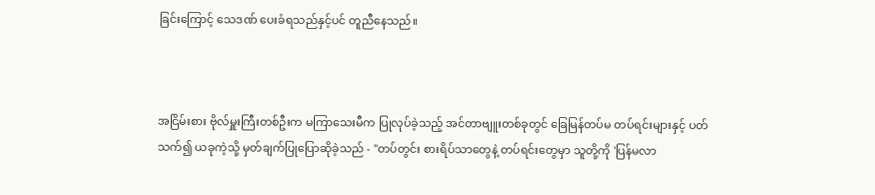ခြင်းကြောင့် သေဒဏ် ပေးခံရသည်နှင့်ပင် တူညီနေသည်။



အငြိမ်းစား ဗိုလ်မှူးကြီးတစ်ဦးက မကြာသေးမီက ပြုလုပ်ခဲ့သည့် အင်တာဗျူးတစ်ခုတွင် ခြေမြန်တပ်မ တပ်ရင်းများနှင့် ပတ်သက်၍ ယခုကဲ့သို့ မှတ်ချက်ပြုပြောဆိုခဲ့သည် - "တပ်တွင်း စားရိပ်သာတွေနဲ့ တပ်ရင်းတွေမှာ သူတို့ကို 'ပြန်မလာ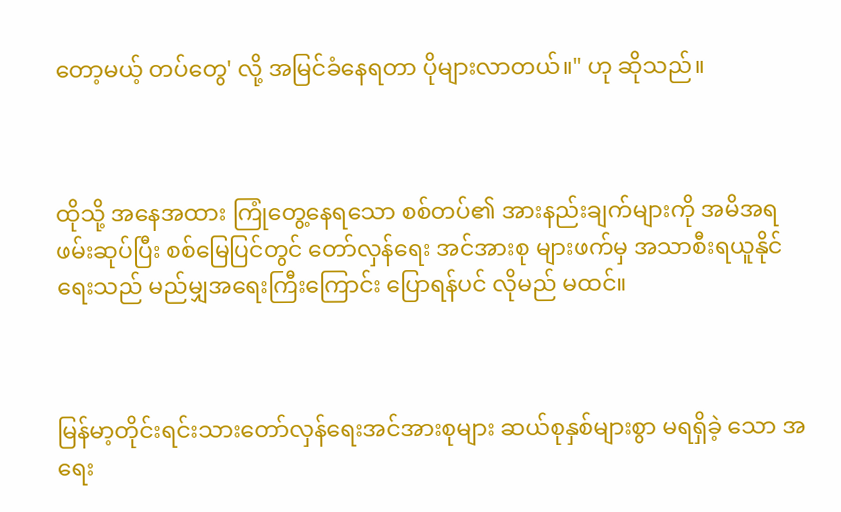တော့မယ့် တပ်တွေ' လို့ အမြင်ခံနေရတာ ပိုများလာတယ်။" ဟု ဆိုသည်။



ထိုသို့ အနေအထား ကြုံတွေ့နေရသော စစ်တပ်၏ အားနည်းချက်များကို အမိအရ ဖမ်းဆုပ်ပြီး စစ်မြေပြင်တွင် တော်လှန်ရေး အင်အားစု များဖက်မှ အသာစီးရယူနိုင်ရေးသည် မည်မျှအရေးကြီးကြောင်း ပြောရန်ပင် လိုမည် မထင်။



မြန်မာ့တိုင်းရင်းသားတော်လှန်ရေးအင်အားစုများ ဆယ်စုနှစ်များစွာ မရရှိခဲ့ သော အရေး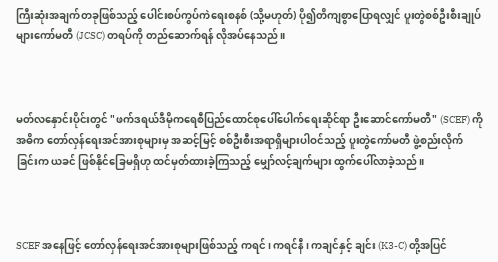ကြီးဆုံးအချက်တခုဖြစ်သည့် ပေါင်းစပ်ကွပ်ကဲရေးစနစ် (သို့မဟုတ်) ပို၍တိကျစွာပြောရလျှင် ပူးတွဲစစ်ဦးစီးချုပ်များကော်မတီ (JCSC) တရပ်ကို တည်ဆောက်ရန် လိုအပ်နေသည်။



မတ်လနှောင်းပိုင်းတွင် "ဖက်ဒရယ်ဒီမိုကရေစီပြည်ထောင်စုပေါ်ပေါက်ရေးဆိုင်ရာ ဦးဆောင်ကော်မတီ" (SCEF) ကို အဓိက တော်လှန်ရေးအင်အားစုများမှ အဆင့်မြင့် စစ်ဦးစီးအရာရှိများပါဝင်သည့် ပူးတွဲကော်မတီ ဖွဲ့စည်းလိုက်ခြင်းက ယခင် ဖြစ်နိုင်ခြေမရှိဟု ထင်မှတ်ထားခဲ့ကြသည့် မျှော်လင့်ချက်များ ထွက်ပေါ်လာခဲ့သည်။



SCEF အနေဖြင့် တော်လှန်ရေးအင်အားစုများဖြစ်သည့် ကရင်၊ ကရင်နီ၊ ကချင်နှင့် ချင်း (K3-C) တို့အပြင်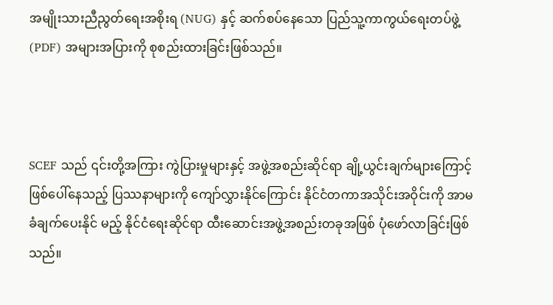အမျိုးသားညီညွတ်ရေးအစိုးရ (NUG) နှင့် ဆက်စပ်နေသော ပြည်သူ့ကာကွယ်ရေးတပ်ဖွဲ့ (PDF) အများအပြားကို စုစည်းထားခြင်းဖြစ်သည်။



SCEF သည် ၎င်းတို့အကြား ကွဲပြားမှုများနှင့် အဖွဲ့အစည်းဆိုင်ရာ ချို့ယွင်းချက်များကြောင့် ဖြစ်ပေါ်နေသည့် ပြဿနာများကို ကျော်လွှားနိုင်ကြောင်း နိုင်ငံတကာအသိုင်းအဝိုင်းကို အာမခံချက်ပေးနိုင် မည့် နိုင်ငံရေးဆိုင်ရာ ထီးဆောင်းအဖွဲ့အစည်းတခုအဖြစ် ပုံဖော်လာခြင်းဖြစ်သည်။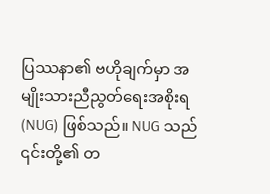ပြဿနာ၏ ဗဟိုချက်မှာ အမျိုးသားညီညွတ်ရေးအစိုးရ (NUG) ဖြစ်သည်။ NUG သည် ၎င်းတို့၏ တ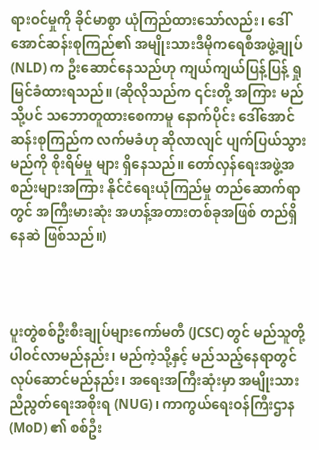ရားဝင်မှုကို ခိုင်မာစွာ ယုံကြည်ထားသော်လည်း၊ ဒေါ်အောင်ဆန်းစုကြည်၏ အမျိုးသားဒီမိုကရေစီအဖွဲ့ချုပ် (NLD) က ဦးဆောင်နေသည်ဟု ကျယ်ကျယ်ပြန့်ပြန့် ရှုမြင်ခံထားရသည်။ (ဆိုလိုသည်က ၎င်းတို့ အကြား မည်သို့ပင် သဘောတူထားစေကာမူ နောက်ပိုင်း ဒေါ်အောင်ဆန်းစုကြည်က လက်မခံဟု ဆိုလာလျင် ပျက်ပြယ်သွားမည်ကို စိုးရိမ်မှု များ ရှိနေသည်။ တော်လှန်ရေးအဖွဲ့အစည်းများအကြား နိုင်ငံရေးယုံကြည်မှု တည်ဆောက်ရာတွင် အကြီးမားဆုံး အဟန့်အတားတစ်ခုအဖြစ် တည်ရှိနေဆဲ ဖြစ်သည်။)



ပူးတွဲစစ်ဦးစီးချုပ်များကော်မတီ (JCSC) တွင် မည်သူတို့ ပါဝင်လာမည်နည်း၊ မည်ကဲ့သို့နှင့် မည်သည့်နေရာတွင် လုပ်ဆောင်မည်နည်း၊ အရေးအကြီးဆုံးမှာ အမျိုးသားညီညွတ်ရေးအစိုးရ (NUG)၊ ကာကွယ်ရေးဝန်ကြီးဌာန (MoD) ၏ စစ်ဦး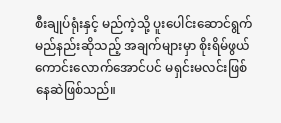စီးချုပ်ရုံးနှင့် မည်ကဲ့သို့ ပူးပေါင်းဆောင်ရွက်မည်နည်းဆိုသည့် အချက်များမှာ စိုးရိမ်ဖွယ်ကောင်းလောက်အောင်ပင် မရှင်းမလင်းဖြစ်နေဆဲဖြစ်သည်။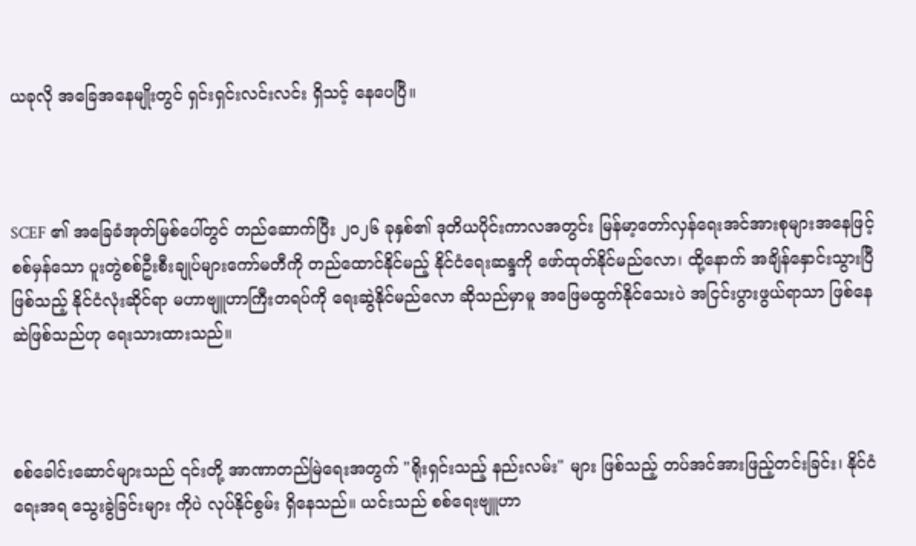ယခုလို အခြေအနေမျိုးတွင် ရှင်းရှင်းလင်းလင်း ရှိသင့် နေပေပြီ။



SCEF ၏ အခြေခံအုတ်မြစ်ပေါ်တွင် တည်ဆောက်ပြီး ၂၀၂၆ ခုနှစ်၏ ဒုတိယပိုင်းကာလအတွင်း မြန်မာ့တော်လှန်ရေးအင်အားစုများအနေဖြင့် စစ်မှန်သော ပူးတွဲစစ်ဦးစီးချုပ်များကော်မတီကို တည်ထောင်နိုင်မည့် နိုင်ငံရေးဆန္ဒကို ဖော်ထုတ်နိုင်မည်လော၊ ထို့နောက် အချိန်နှောင်းသွားပြီဖြစ်သည့် နိုင်ငံလုံးဆိုင်ရာ မဟာဗျူဟာကြီးတရပ်ကို ရေးဆွဲနိုင်မည်လော ဆိုသည်မှာမူ အဖြေမထွက်နိုင်သေးပဲ အငြင်းပွားဖွယ်ရာသာ ဖြစ်နေဆဲဖြစ်သည်ဟု ရေးသားထားသည်။



စစ်ခေါင်းဆောင်များသည် ၎င်းတို့ အာဏာတည်မြဲရေးအတွက် "ရိုးရှင်းသည့် နည်းလမ်း" များ ဖြစ်သည့် တပ်အင်အားဖြည့်တင်းခြင်း၊ နိုင်ငံရေးအရ သွေးခွဲခြင်းများ ကိုပဲ လုပ်နိုင်စွမ်း ရှိနေသည်။ ယင်းသည် စစ်ရေးဗျူဟာ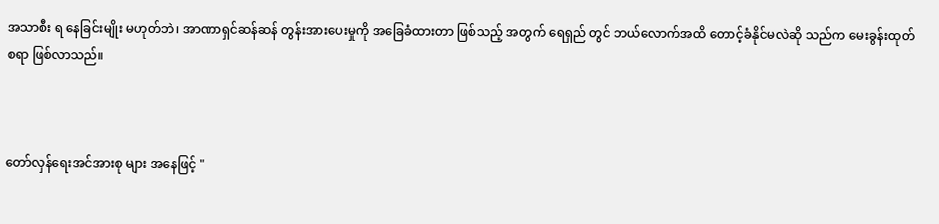အသာစီး ရ နေခြင်းမျိုး မဟုတ်ဘဲ၊ အာဏာရှင်ဆန်ဆန် တွန်းအားပေးမှုကို အခြေခံထားတာ ဖြစ်သည့် အတွက် ရေရှည် တွင် ဘယ်လောက်အထိ တောင့်ခံနိုင်မလဲဆို သည်က မေးခွန်းထုတ်စရာ ဖြစ်လာသည်။



တော်လှန်ရေးအင်အားစု များ အနေဖြင့် "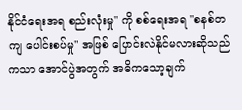နိုင်ငံရေးအရ စည်းလုံးမှု" ကို စစ်ရေးအရ "စနစ်တကျ ပေါင်းစပ်မှု" အဖြစ် ပြောင်းလဲနိုင်မလားဆိုသည်ကသာ အောင်ပွဲအတွက် အဓိကသော့ချက်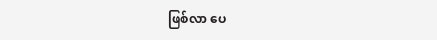ဖြစ်လာ ပေ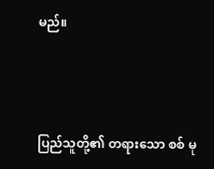မည်။



ပြည်သူတို့၏ တရားသော စစ် မု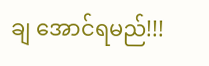ချ အောင်ရမည်!!!